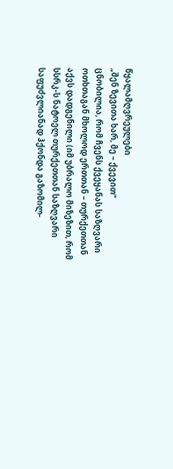წყალამღვრეულები
„შენ ზევითა ხარ, მე – ქვევით“
ცნობილია, რომ ჩვენს ქვეყანას საზღვარი ოთხთაგან მხოლოდ ერთთან – თურქეთთან აქვს დადგენილი (იმ უბრალო მიზეზით, რომ სსრკ-ს ნატოელ თურქეთთან საზღვარი საფუძვლიანად ჰქონდა გაზომილ-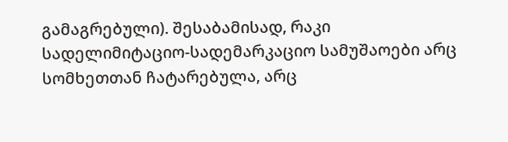გამაგრებული). შესაბამისად, რაკი სადელიმიტაციო-სადემარკაციო სამუშაოები არც სომხეთთან ჩატარებულა, არც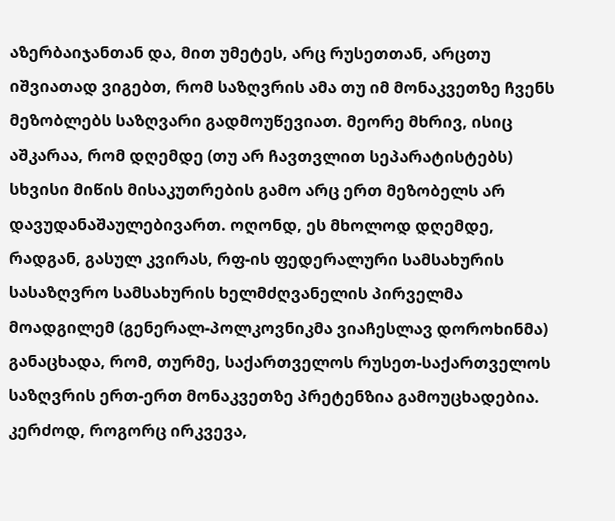აზერბაიჯანთან და, მით უმეტეს, არც რუსეთთან, არცთუ იშვიათად ვიგებთ, რომ საზღვრის ამა თუ იმ მონაკვეთზე ჩვენს მეზობლებს საზღვარი გადმოუწევიათ. მეორე მხრივ, ისიც აშკარაა, რომ დღემდე (თუ არ ჩავთვლით სეპარატისტებს) სხვისი მიწის მისაკუთრების გამო არც ერთ მეზობელს არ დავუდანაშაულებივართ. ოღონდ, ეს მხოლოდ დღემდე, რადგან, გასულ კვირას, რფ-ის ფედერალური სამსახურის სასაზღვრო სამსახურის ხელმძღვანელის პირველმა მოადგილემ (გენერალ-პოლკოვნიკმა ვიაჩესლავ დოროხინმა) განაცხადა, რომ, თურმე, საქართველოს რუსეთ-საქართველოს საზღვრის ერთ-ერთ მონაკვეთზე პრეტენზია გამოუცხადებია. კერძოდ, როგორც ირკვევა,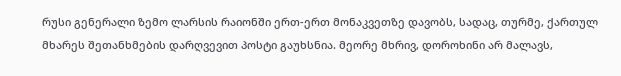რუსი გენერალი ზემო ლარსის რაიონში ერთ-ერთ მონაკვეთზე დავობს, სადაც, თურმე, ქართულ მხარეს შეთანხმების დარღვევით პოსტი გაუხსნია. მეორე მხრივ, დოროხინი არ მალავს,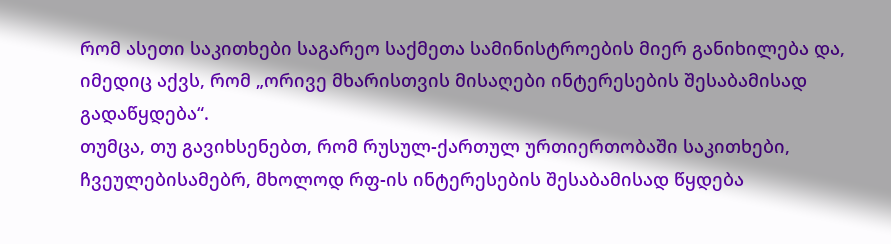რომ ასეთი საკითხები საგარეო საქმეთა სამინისტროების მიერ განიხილება და, იმედიც აქვს, რომ „ორივე მხარისთვის მისაღები ინტერესების შესაბამისად გადაწყდება“.
თუმცა, თუ გავიხსენებთ, რომ რუსულ-ქართულ ურთიერთობაში საკითხები, ჩვეულებისამებრ, მხოლოდ რფ-ის ინტერესების შესაბამისად წყდება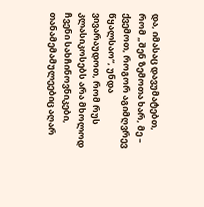და, იმასაც დავუმატებთ, რომ „შენ ზემოთა ხარ, მე – ქვემოთ, როგორ აგიმღვრევ წყალსაო“, უნდა ვივარაუდოთ, რომ რუს კლასიკოსებს არა მხოლოდ ჩვენი სახჩინოვნიკები, თანამემამულეებიც აღარ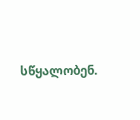სწყალობენ.